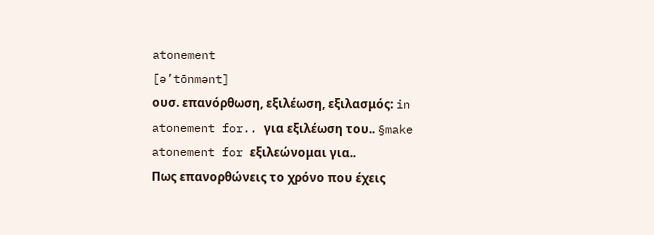atonement
[ə’tōnmənt]
ουσ. επανόρθωση, εξιλέωση, εξιλασμός: in atonement for.. για εξιλέωση του.. §make atonement for εξιλεώνομαι για..
Πως επανορθώνεις το χρόνο που έχεις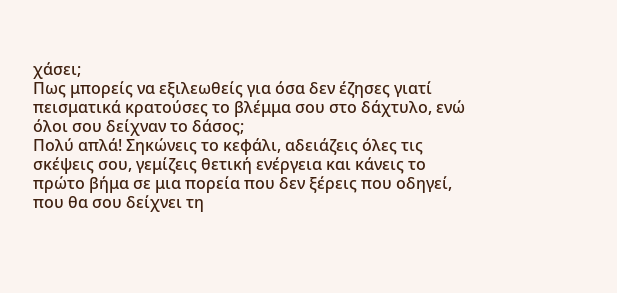χάσει;
Πως μπορείς να εξιλεωθείς για όσα δεν έζησες γιατί πεισματικά κρατούσες το βλέμμα σου στο δάχτυλο, ενώ όλοι σου δείχναν το δάσος;
Πολύ απλά! Σηκώνεις το κεφάλι, αδειάζεις όλες τις σκέψεις σου, γεμίζεις θετική ενέργεια και κάνεις το πρώτο βήμα σε μια πορεία που δεν ξέρεις που οδηγεί, που θα σου δείχνει τη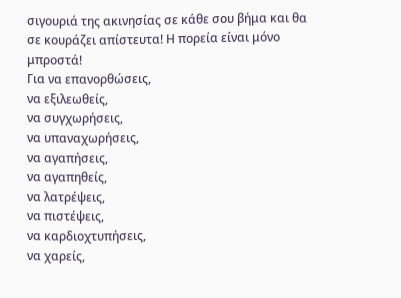σιγουριά της ακινησίας σε κάθε σου βήμα και θα σε κουράζει απίστευτα! Η πορεία είναι μόνο μπροστά!
Για να επανορθώσεις,
να εξιλεωθείς,
να συγχωρήσεις,
να υπαναχωρήσεις,
να αγαπήσεις,
να αγαπηθείς,
να λατρέψεις,
να πιστέψεις,
να καρδιοχτυπήσεις,
να χαρείς,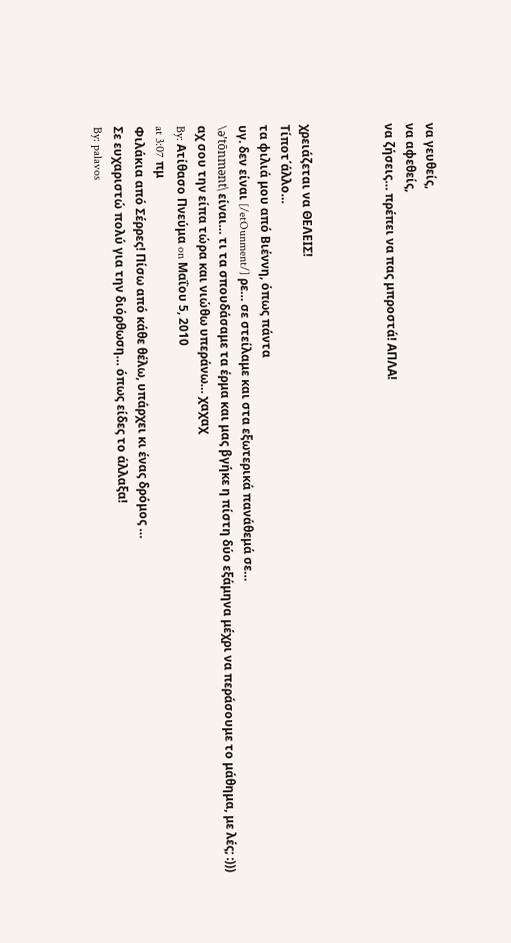να γευθείς,
να αφεθείς,
να ζήσεις… πρέπει να πας μπροστά! ΑΠΛΑ!



χρειάζεται να ΘΕΛΕΙΣ!
Τίποτ΄άλλο…
τα φιλιά μου από Βιέννη, όπως πάντα
υγ. δεν είναι [/etOunment/] ρε… σε στείλαμε και στα εξωτερικά πανάθεμά σε…
\ə’tōnmənt\ είναι… τι τα σπουδάσαμε τα έρμα και μας βγήκε η πίστη δύο εξάμηνα μέχρι να περάσουμε το μάθημα, με λές; :)))
αχ σου την είπα τώρα και νιώθω υπεράνω… χαχαχ
By: Ατίθασο Πνεύμα on Μαΐου 5, 2010
at 3:07 πμ
Φιλάκια από Σέρρες! Πίσω από κάθε θέλω, υπάρχει κι ένας δρόμος …
Σε ευχαριστώ πολύ για την διόρθωση… όπως είδες το άλλαξα!
By: palavos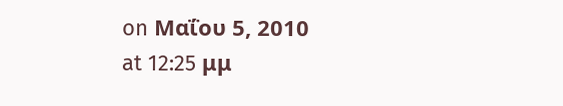on Μαΐου 5, 2010
at 12:25 μμ